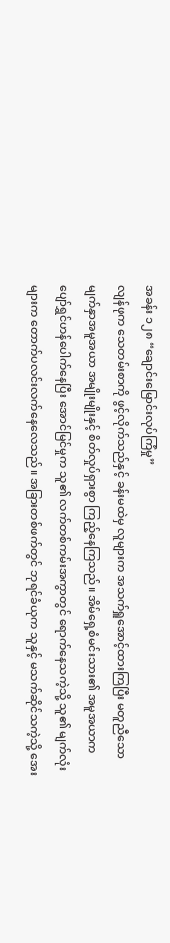အခန်း ၁၂၈ “ချောင်းမြောင်းလုပ်ကြံမှု”
လျန်ဖုက သေတမ်းစာကို ဖွင့်လိုက်သည်နှင့် ခန်းမထဲမှ လူများက အသက်ရှူအောင့်ထားကြပြီး မတူညီသော မျက်နှာအမူအယာ အမျိုးမျိုးနှင့် စိတ်လှုပ်ရှားစွာ ကြည့်နေကြသည်။ အိမ်ရှေ့စံမင်းသား၏ အမူအယာက ပျော်ရွှင်ဟန်ပေါက်နေပြီး အောင်မြင်မှုက သူ၏ လက်တစ်ကမ်းအကွာတွင် ရောက်နေသကဲ့သို့ သူ၏ မျက်လုံးများက တောက်ပလင်းလက်နေလေသည်။ အခြားတစ်ဖက်တွင် ဘုရင်ခံယုက သူနှင့် မသက်ဆိုင်သကဲ့သို့ အေး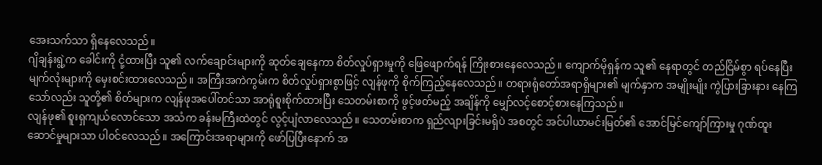အေးသက်သာ ရှိနေလေသည်။
ဂျိချန်းရွဲ့က ခေါင်းကို ငုံ့ထားပြီး သူ၏ လက်ချောင်းများကို ဆုတ်ချေနေကာ စိတ်လှုပ်ရှားမှုကို ဖြေဖျောက်ရန် ကြိုးစားနေလေသည်။ ကျောက်မိုရှန်က သူ၏ နေရာတွင် တည်ငြိမ်စွာ ရပ်နေပြီး မျက်လုံးများကို မှေးစင်းထားလေသည်။ အကြီးအကဲကွမ်းက စိတ်လှုပ်ရှားစွာဖြင့် လျန်ဖုကို စိုက်ကြည့်နေလေသည်။ တရားရုံတော်အရာရှိများ၏ မျက်နှာက အမျိုးမျိုး ကွဲပြားခြားနား နေကြသော်လည်း သူတို့၏ စိတ်များက လျန်ဖုအပေါ်တင်သာ အာရုံစူးစိုက်ထားပြီး သေတမ်းစာကို ဖွင့်ဖတ်မည့် အချိန်ကို မျှော်လင့်စောင့်စားနေကြသည်။
လျန်ဖု၏ စူးရှကျယ်လောင်သော အသံက ခန်းမကြီးထဲတွင် လွင့်ပျံလာလေသည်။ သေတမ်းစာက ရှည်လျားခြင်းမရှိပဲ အစတွင် အင်ပါယာမင်းမြတ်၏ အောင်မြင်ကျော်ကြားမှု ဂုဏ်ထူးဆောင်မှုများသာ ပါ၀င်လေသည်။ အကြောင်းအရာများကို ဖော်ပြပြီးနောက် အ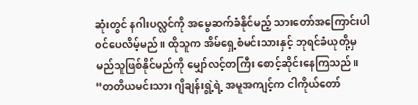ဆုံးတွင် နဂါးပလ္လင်ကို အမွေဆက်ခံနိုင်မည့် သားတော်အကြောင်းပါ၀င်ပေလိမ့်မည်။ ထိုသူက အိမ်ရှေ့စံမင်းသားနှင့် ဘုရင်ခံယုတို့မှ မည်သူဖြစ်နိုင်မည်ကို မျှော်လင့်တကြီး စောင့်ဆိုင်းနေကြသည်။
“တတိယမင်းသား ဂျိချန်းရွဲ့ရဲ့ အမူအကျင့်က ငါကိုယ်တော်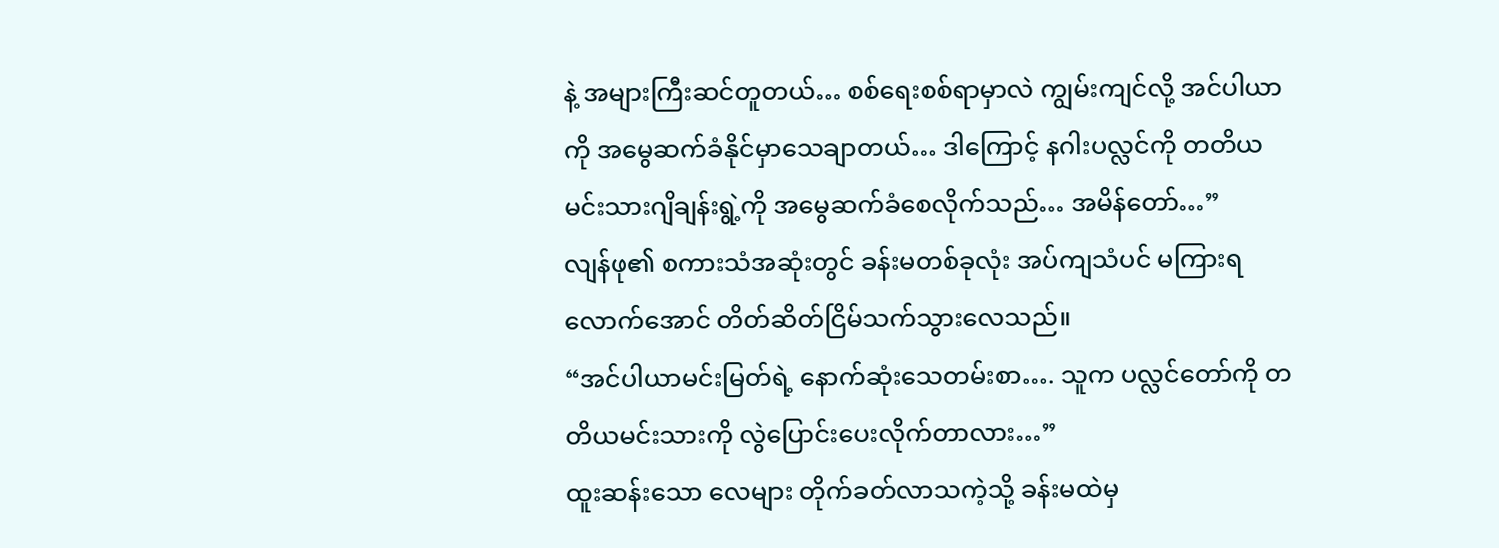နဲ့ အများကြီးဆင်တူတယ်… စစ်ရေးစစ်ရာမှာလဲ ကျွမ်းကျင်လို့ အင်ပါယာကို အမွေဆက်ခံနိုင်မှာသေချာတယ်… ဒါကြောင့် နဂါးပလ္လင်ကို တတိယမင်းသားဂျိချန်းရွဲ့ကို အမွေဆက်ခံစေလိုက်သည်… အမိန်တော်…”
လျန်ဖု၏ စကားသံအဆုံးတွင် ခန်းမတစ်ခုလုံး အပ်ကျသံပင် မကြားရလောက်အောင် တိတ်ဆိတ်ငြိမ်သက်သွားလေသည်။
“အင်ပါယာမင်းမြတ်ရဲ့ နောက်ဆုံးသေတမ်းစာ…. သူက ပလ္လင်တော်ကို တတိယမင်းသားကို လွဲပြောင်းပေးလိုက်တာလား…”
ထူးဆန်းသော လေများ တိုက်ခတ်လာသကဲ့သို့ ခန်းမထဲမှ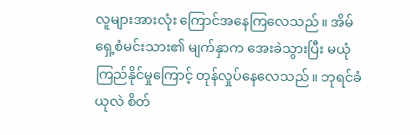လူများအားလုံး ကြောင်အနေကြလေသည်။ အိမ်ရှေ့စံမင်းသား၏ မျက်နှာက အေးခဲသွားပြီး မယုံကြည်နိုင်မှုကြောင့် တုန်လှုပ်နေလေသည်။ ဘုရင်ခံယုလဲ စိတ်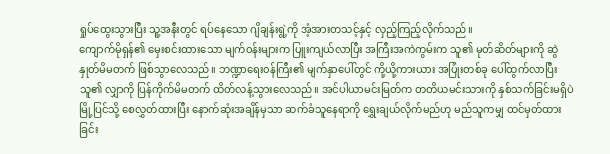ရှုပ်ထွေးသွားပြီး သူ့အနီးတွင် ရပ်နေသော ဂျိချန်းရွဲ့ကို အံ့အားတသင့်နှင့် လှည့်ကြည့်လိုက်သည်။
ကျောက်မိုရှန်၏ မှေးစင်းထားသော မျက်၀န်းများက ပြူးကျယ်လာပြီး အကြီးအကဲကွမ်းက သူ၏ မုတ်ဆိတ်များကို ဆွဲနှုတ်မိမတက် ဖြစ်သွာလေသည်။ ဘဏ္ဍာရေး၀န်ကြီး၏ မျက်နှာပေါ်တွင် ကို့ယို့ကားယား အပြုံးတစ်ခု ပေါ်ထွက်လာပြီး သူ၏ လျှာကို ပြန်ကိုက်မိမတက် ထိတ်လန့်သွားလေသည်။ အင်ပါယာမင်းမြတ်က တတိယမင်းသားကို နှစ်သက်ခြင်းမရှိပဲ မြို့ပြင်သို့ စေလွှတ်ထားပြီး နောက်ဆုံးအချိန်မှသာ ဆက်ခံသူနေရာကို ရွှေးချယ်လိုက်မည်ဟု မည်သူကမျှ ထင်မှတ်ထားခြင်း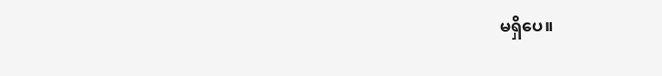မရှိပေ။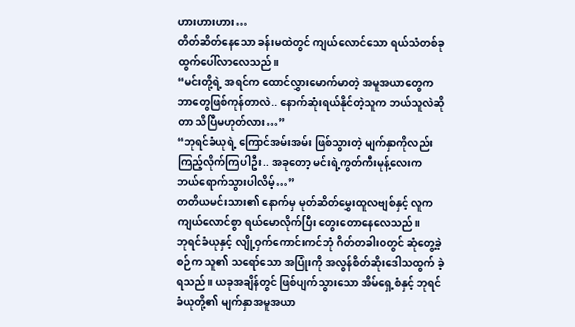ဟားဟားဟား…
တိတ်ဆိတ်နေသော ခန်းမထဲတွင် ကျယ်လောင်သော ရယ်သံတစ်ခု ထွက်ပေါ်လာလေသည်။
“မင်းတို့ရဲ့ အရင်က ထောင်လွှားမောက်မာတဲ့ အမူအယာတွေက ဘာတွေဖြစ်ကုန်တာလဲ.. နောက်ဆုံးရယ်နိုင်တဲ့သူက ဘယ်သူလဲဆိုတာ သိပြီမဟုတ်လား…”
“ဘုရင်ခံယုရဲ့ ကြောင်အမ်းအမ်း ဖြစ်သွားတဲ့ မျက်နှာကိုလည်း ကြည့်လိုက်ကြပါဦး.. အခုတော့ မင်းရဲ့ကွတ်ကီးမုန့်လေးက ဘယ်ရောက်သွားပါလိမ့်…”
တတိယမင်းသား၏ နောက်မှ မုတ်ဆိတ်မွှေးထူလဗျစ်နှင့် လူက ကျယ်လောင်စွာ ရယ်မောလိုက်ပြီး တွေးတောနေလေသည်။
ဘုရင်ခံယုနှင့် လျို့ဝှက်ကောင်းကင်ဘုံ ဂိတ်တခါး၀တွင် ဆုံတွေ့ခဲ့စဉ်က သူ၏ သရော်သော အပြုံးကို အလွန်စိတ်ဆိုးဒေါသထွက် ခဲ့ရသည်။ ယခုအချိန်တွင် ဖြစ်ပျက်သွားသော အိမ်ရှေ့စံနှင့် ဘုရင်ခံယုတို့၏ မျက်နှာအမူအယာ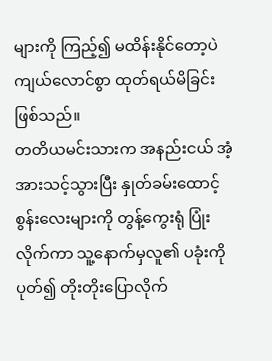များကို ကြည့်၍ မထိန်းနိုင်တော့ပဲ ကျယ်လောင်စွာ ထုတ်ရယ်မိခြင်း ဖြစ်သည်။
တတိယမင်းသားက အနည်းငယ် အံ့အားသင့်သွားပြီး နှုတ်ခမ်းထောင့်စွန်းလေးများကို တွန့်ကွေးရုံ ပြုံးလိုက်ကာ သူ့နောက်မှလူ၏ ပခုံးကို ပုတ်၍ တိုးတိုးပြောလိုက်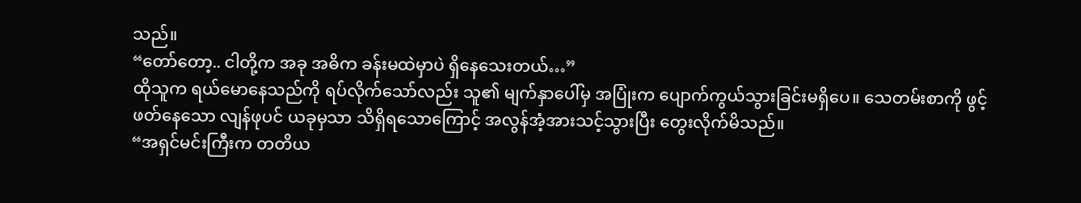သည်။
“တော်တော့.. ငါတို့က အခု အဓိက ခန်းမထဲမှာပဲ ရှိနေသေးတယ်…”
ထိုသူက ရယ်မောနေသည်ကို ရပ်လိုက်သော်လည်း သူ၏ မျက်နှာပေါ်မှ အပြုံးက ပျောက်ကွယ်သွားခြင်းမရှိပေ။ သေတမ်းစာကို ဖွင့်ဖတ်နေသော လျန်ဖုပင် ယခုမှသာ သိရှိရသောကြောင့် အလွန်အံ့အားသင့်သွားပြီး တွေးလိုက်မိသည်။
“အရှင်မင်းကြီးက တတိယ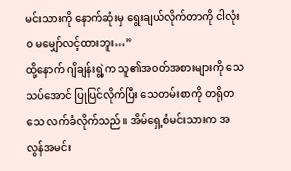မင်းသားကို နောက်ဆုံးမှ ရွေးချယ်လိုက်တာကို ငါလုံး၀ မမျှော်လင့်ထားဘူး…”
ထို့နောက် ဂျိချန်းရွဲ့က သူ၏အ၀တ်အစားများကို သေသပ်အောင် ပြုပြင်လိုက်ပြီး သေတမ်းစာကို တရိုတသေ လက်ခံလိုက်သည်။ အိမ်ရှေ့စံမင်းသားက အလွန်အမင်း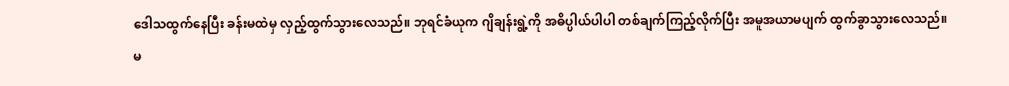ဒေါသထွက်နေပြီး ခန်းမထဲမှ လှည့်ထွက်သွားလေသည်။ ဘုရင်ခံယုက ဂျိချန်းရွဲ့ကို အဓိပ္ပါယ်ပါပါ တစ်ချက်ကြည့်လိုက်ပြီး အမူအယာမပျက် ထွက်ခွာသွားလေသည်။
မ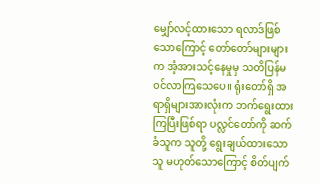မျှော်လင့်ထားသော ရလာဒ်ဖြစ်သောကြောင့် တော်တော်များများက အံ့အားသင့်နေမှုမှ သတိပြန်မ၀င်လာကြသေပေ။ ရုံးတော်ရှိ အရာရှိများအားလုံးက ဘက်ရွေးထားကြပြီးဖြစ်ရာ ပလ္လင်တော်ကို ဆက်ခံသူက သူတို့ ရွေးချယ်ထားသောသူ မဟုတ်သောကြောင့် စိတ်ပျက်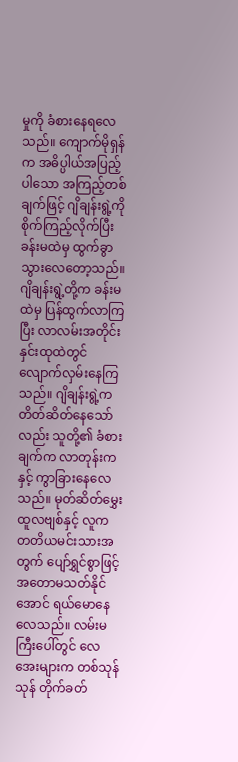မှုကို ခံစားနေရလေသည်။ ကျောက်မိုရှန်က အဓိပ္ပါယ်အပြည့်ပါသော အကြည့်တစ်ချက်ဖြင့် ဂျိချန်းရွဲ့ကို စိုက်ကြည့်လိုက်ပြီး ခန်းမထဲမှ ထွက်ခွာသွားလေတော့သည်။
ဂျိချန်းရွဲ့တို့က ခန်းမထဲမှ ပြန်ထွက်လာကြပြီး လာလမ်းအတိုင်း နှင်းထုထဲတွင် လျောက်လှမ်းနေကြသည်။ ဂျိချန်းရွဲ့က တိတ်ဆိတ်နေသော်လည်း သူတို့၏ ခံစားချက်က လာတုန်းကနှင့် ကွာခြားနေလေသည်။ မုတ်ဆိတ်မွှေးထူလဗျစ်နှင့် လူက တတိယမင်းသားအတွက် ပျော်ရွှင်စွာဖြင့် အတောမသတ်နိုင်အောင် ရယ်မောနေလေသည်။ လမ်းမကြီးပေါ်တွင် လေအေးများက တစ်သုန်သုန် တိုက်ခတ်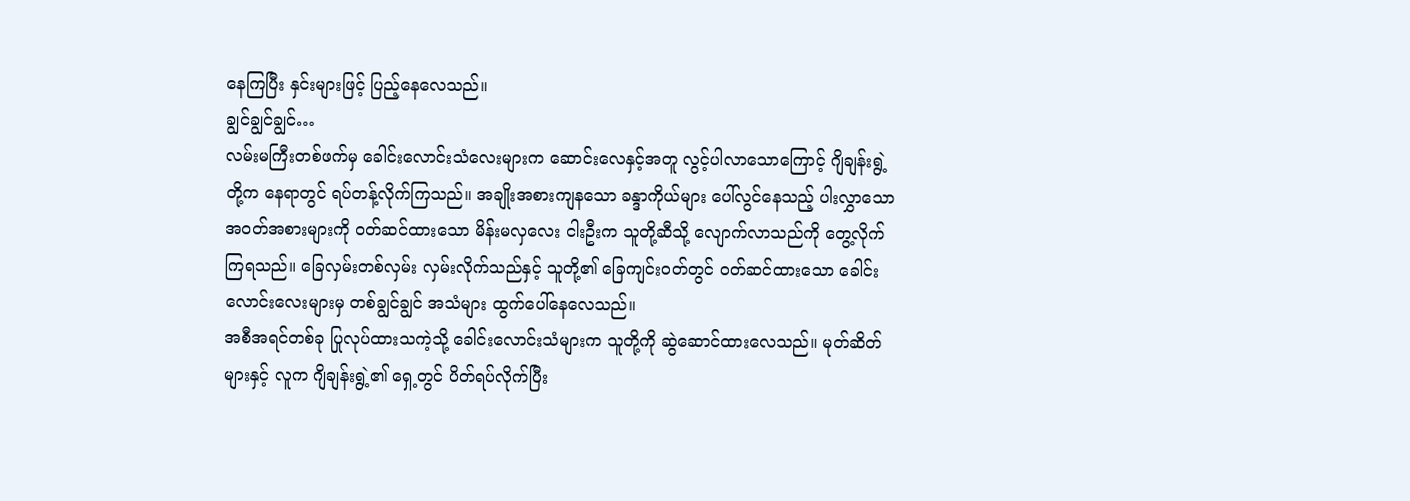နေကြပြီး နှင်းများဖြင့် ပြည့်နေလေသည်။
ချွင်ချွင်ချွင်…
လမ်းမကြီးတစ်ဖက်မှ ခေါင်းလောင်းသံလေးများက ဆောင်းလေနှင့်အတူ လွင့်ပါလာသောကြောင့် ဂျိချန်းရွဲ့တို့က နေရာတွင် ရပ်တန့်လိုက်ကြသည်။ အချိုးအစားကျနသော ခန္ဒာကိုယ်များ ပေါ်လွင်နေသည့် ပါးလွှာသော အ၀တ်အစားများကို ၀တ်ဆင်ထားသော မိန်းမလှလေး ငါးဦးက သူတို့ဆီသို့ လျောက်လာသည်ကို တွေ့လိုက်ကြရသည်။ ခြေလှမ်းတစ်လှမ်း လှမ်းလိုက်သည်နှင့် သူတို့၏ ခြေကျင်း၀တ်တွင် ၀တ်ဆင်ထားသော ခေါင်းလောင်းလေးများမှ တစ်ချွင်ချွင် အသံများ ထွက်ပေါ်နေလေသည်။
အစီအရင်တစ်ခု ပြုလုပ်ထားသကဲ့သို့ ခေါင်းလောင်းသံများက သူတို့ကို ဆွဲဆောင်ထားလေသည်။ မုတ်ဆိတ်များနှင့် လူက ဂျိချန်းရွဲ့၏ ရှေ့တွင် ပိတ်ရပ်လိုက်ပြီး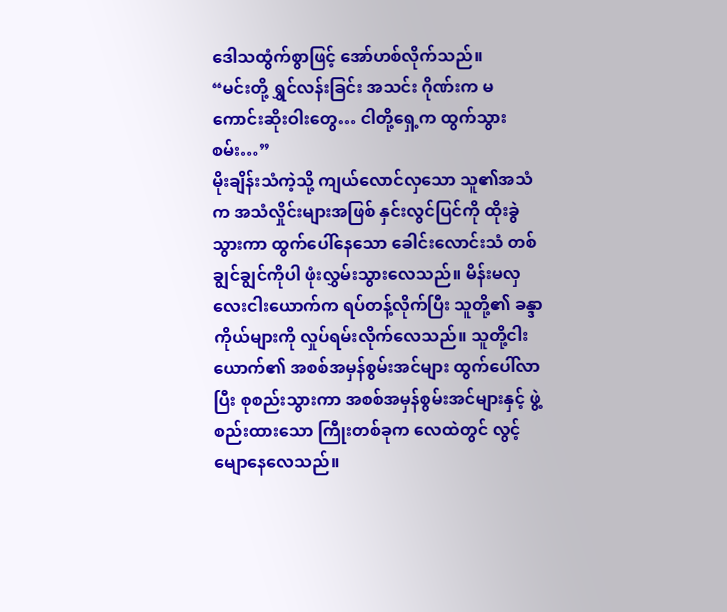ဒေါသထွံက်စွာဖြင့် အော်ဟစ်လိုက်သည်။
“မင်းတို့ ရွှင်လန်းခြင်း အသင်း ဂိုဏ်းက မကောင်းဆိုးဝါးတွေ… ငါတို့ရှေ့က ထွက်သွားစမ်း…”
မိုးချိန်းသံကဲ့သို့ ကျယ်လောင်လှသော သူ၏အသံက အသံလှိုင်းများအဖြစ် နှင်းလွင်ပြင်ကို ထိုးခွဲသွားကာ ထွက်ပေါ်နေသော ခေါင်းလောင်းသံ တစ်ချွင်ချွင်ကိုပါ ဖုံးလွှမ်းသွားလေသည်။ မိန်းမလှလေးငါးယောက်က ရပ်တန့်လိုက်ပြီး သူတို့၏ ခန္ဒာကိုယ်များကို လှုပ်ရမ်းလိုက်လေသည်။ သူတို့ငါးယောက်၏ အစစ်အမှန်စွမ်းအင်များ ထွက်ပေါ်လာပြီး စုစည်းသွားကာ အစစ်အမှန်စွမ်းအင်များနှင့် ဖွဲ့စည်းထားသော ကြီုးတစ်ခုက လေထဲတွင် လွင့်မျောနေလေသည်။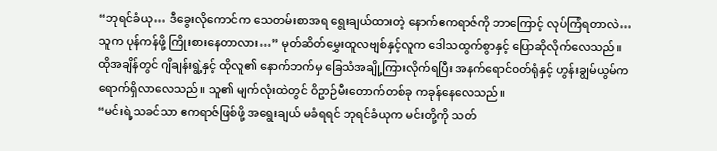“ဘုရင်ခံယု… ဒီခွေးလိုကောင်က သေတမ်းစာအရ ရွေးချယ်ထားတဲ့ နောက်ဧကရာဇ်ကို ဘာကြောင့် လုပ်ကြံရတာလဲ… သူက ပုန်ကန်ဖို့ ကြိုးစားနေတာလား…” မုတ်ဆိတ်မွှေးထူလဗျစ်နှင့်လူက ဒေါသထွက်စွာနှင့် ပြောဆိုလိုက်လေသည်။
ထိုအချိန်တွင် ဂျိချန်းရွဲ့နှင့် ထိုလူ၏ နောက်ဘက်မှ ခြေသံအချို့ကြားလိုက်ရပြီး အနက်ရောင်၀တ်ရုံနှင့် ဟွန်းချွမ်ယွမ်က ရောက်ရှိလာလေသည်။ သူ၏ မျက်လုံးထဲတွင် ဝိဥာဉ်မီးတောက်တစ်ခု ကခုန်နေလေသည်။
“မင်းရဲ့သခင်သာ ဧကရာဇ်ဖြစ်ဖို့ အရွေးချယ် မခံရရင် ဘုရင်ခံယုက မင်းတို့ကို သတ်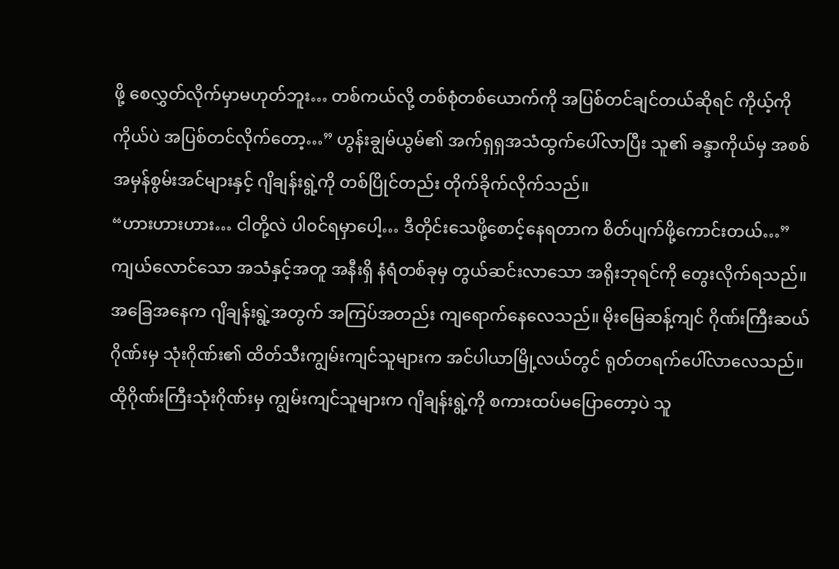ဖို့ စေလွှတ်လိုက်မှာမဟုတ်ဘူး… တစ်ကယ်လို့ တစ်စုံတစ်ယောက်ကို အပြစ်တင်ချင်တယ်ဆိုရင် ကိုယ့်ကိုကိုယ်ပဲ အပြစ်တင်လိုက်တော့…” ဟွန်းချွမ်ယွမ်၏ အက်ရှရှအသံထွက်ပေါ်လာပြီး သူ၏ ခန္ဒာကိုယ်မှ အစစ်အမှန်စွမ်းအင်များနှင့် ဂျိချန်းရွဲ့ကို တစ်ပြိုင်တည်း တိုက်ခိုက်လိုက်သည်။
“ဟားဟားဟား… ငါတို့လဲ ပါ၀င်ရမှာပေါ့… ဒီတိုင်းသေဖို့စောင့်နေရတာက စိတ်ပျက်ဖို့ကောင်းတယ်…”
ကျယ်လောင်သော အသံနှင့်အတူ အနီးရှိ နံရံတစ်ခုမှ တွယ်ဆင်းလာသော အရိုးဘုရင်ကို တွေးလိုက်ရသည်။ အခြေအနေက ဂျိချန်းရွဲ့အတွက် အကြပ်အတည်း ကျရောက်နေလေသည်။ မိုးမြေဆန့်ကျင် ဂိုဏ်းကြီးဆယ်ဂိုဏ်းမှ သုံးဂိုဏ်း၏ ထိတ်သီးကျွမ်းကျင်သူများက အင်ပါယာမြို့လယ်တွင် ရုတ်တရက်ပေါ်လာလေသည်။ ထိုဂိုဏ်းကြီးသုံးဂိုဏ်းမှ ကျွမ်းကျင်သူများက ဂျိချန်းရွဲ့ကို စကားထပ်မပြောတော့ပဲ သူ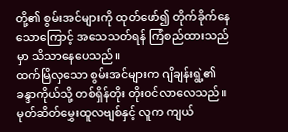တို့၏ စွမ်းအင်များကို ထုတ်ဖော်၍ တိုက်ခိုက်နေသောကြောင့် အသေသတ်ရန် ကြံစည်ထားသည်မှာ သိသာနေပေသည်။
ထက်မြိလှသော စွမ်းအင်များက ဂျိချန်းရွဲ့၏ ခန္ဒာကိုယ်သို့ တစ်ရှိန်တိုး တိုး၀င်လာလေသည်။ မုတ်ဆိတ်မွှေးထူလဗျစ်နှင့် လူက ကျယ်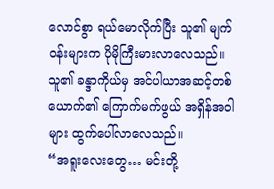လောင်စွာ ရယ်မောလိုက်ပြီး သူ၏ မျက်၀န်းများက ပိုမိုကြီးမားလာလေသည်။ သူ၏ ခန္ဒာကိုယ်မှ အင်ပါယာအဆင့်တစ်ယောက်၏ ကြောက်မက်ဖွယ် အရှိန်အဝါများ ထွက်ပေါ်လာလေသည်။
“အရူးလေးတွေ… မင်းတို့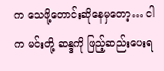က သေဖို့တောင်းဆိုနေမှတော့… ငါက မင်းတို့ ဆန္ဒကို ဖြည့်ဆည်းပေးရ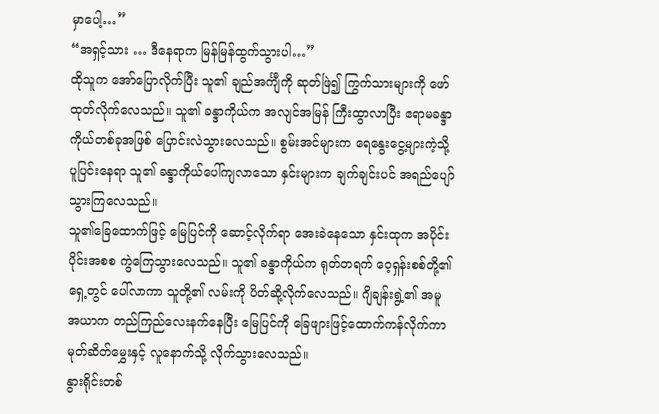မှာပေါ့…”
“အရှင့်သား … ဒီနေရာက မြန်မြန်ထွက်သွားပါ…”
ထိုသူက အော်ပြောလိုက်ပြီး သူ၏ ချည်အင်္ကျီကို ဆုတ်ဖြဲ၍ ကြွက်သားများကို ဖော်ထုတ်လိုက်လေသည်။ သူ၏ ခန္ဒာကိုယ်က အလျင်အမြန် ကြီးထွာလာပြီး ဧရာမခန္ဒာကိုယ်တစ်ခုအဖြစ် ပြောင်းလဲသွားလေသည်။ စွမ်းအင်များက ရေနွေးငွေ့များကဲ့သို့ ပူပြင်းနေရာ သူ၏ ခန္ဒာကိုယ်ပေါ်ကျလာသော နှင်းများက ချက်ချင်းပင် အရည်ပျော်သွားကြလေသည်။
သူ၏ခြေထောက်ဖြင့် မြေပြင်ကို ဆောင့်လိုက်ရာ အေးခဲနေသော နှင်းထုက အပိုင်းပိုင်းအစစ ကွဲကြေသွားလေသည်။ သူ၏ ခန္ဒာကိုယ်က ရုတ်တရက် ဝေ့ရှန်းစစ်တို့၏ ရှေ့တွင် ပေါ်လာကာ သူတို့၏ လမ်းကို ပိတ်ဆို့လိုက်လေသည်။ ဂျိချန်းရွဲ့၏ အမူအယာက တည်ကြည်လေးနက်နေပြီး မြေပြင်ကို ခြေဖျားဖြင့်ထောက်ကန်လိုက်ကာ မုတ်ဆိတ်မွှေးနှင့် လူနောက်သို့ လိုက်သွားလေသည်။
နွားရိုင်းတစ်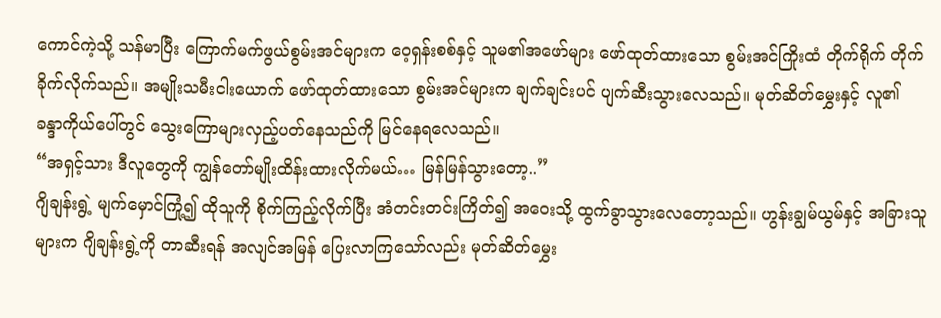ကောင်ကဲ့သို့ သန်မာပြီး ကြောက်မက်ဖွယ်စွမ်းအင်များက ဝေ့ရှန်းစစ်နှင့် သူမ၏အဖော်များ ဖော်ထုတ်ထားသော စွမ်းအင်ကြိုးထံ တိုက်ရိုက် တိုက်ခိုက်လိုက်သည်။ အမျိုးသမီးငါးယောက် ဖော်ထုတ်ထားသော စွမ်းအင်များက ချက်ချင်းပင် ပျက်ဆီးသွားလေသည်။ မုတ်ဆိတ်မွှေးနှင့် လူ၏ ခန္ဒာကိုယ်ပေါ်တွင် သွေးကြောများလှည့်ပတ်နေသည်ကို မြင်နေရလေသည်။
“အရှင့်သား ဒီလူတွေကို ကျွန်တော်မျိုးထိန်းထားလိုက်မယ်… မြန်မြန်သွားတော့..”
ဂျိချန်းရွဲ့ မျက်မှောင်ကြုံ့၍ ထိုသူကို စိုက်ကြည့်လိုက်ပြီး အံတင်းတင်းကြိတ်၍ အဝေးသို့ ထွက်ခွာသွားလေတော့သည်။ ဟွန်းချွမ်ယွမ်နှင့် အခြားသူများက ဂျိချန်းရွဲ့ကို တာဆီးရန် အလျင်အမြန် ပြေးလာကြသော်လည်း မုတ်ဆိတ်မွှေး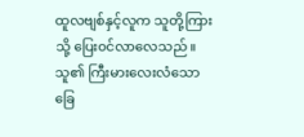ထူလဗျစ်နှင့်လူက သူတို့ကြားသို့ ပြေး၀င်လာလေသည်။ သူ၏ ကြီးမားလေးလံသော ခြေ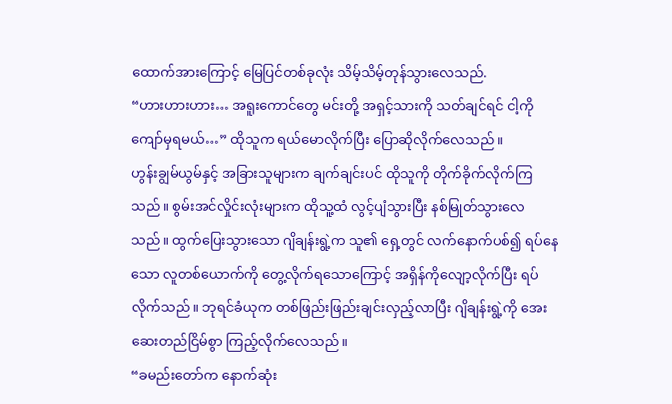ထောက်အားကြောင့် မြေပြင်တစ်ခုလုံး သိမ့်သိမ့်တုန်သွားလေသည်.
“ဟားဟားဟား… အရူးကောင်တွေ မင်းတို့ အရှင့်သားကို သတ်ချင်ရင် ငါ့ကိုကျော်မှရမယ်…” ထိုသူက ရယ်မောလိုက်ပြီး ပြောဆိုလိုက်လေသည်။
ဟွန်းချွမ်ယွမ်နှင့် အခြားသူများက ချက်ချင်းပင် ထိုသူကို တိုက်ခိုက်လိုက်ကြသည်။ စွမ်းအင်လှိုင်းလုံးများက ထိုသူ့ထံ လွင့်ပျံသွားပြီး နစ်မြုတ်သွားလေသည်။ ထွက်ပြေးသွားသော ဂျိချန်းရွဲ့က သူ၏ ရှေ့တွင် လက်နောက်ပစ်၍ ရပ်နေသော လူတစ်ယောက်ကို တွေ့လိုက်ရသောကြောင့် အရှိန်ကိုလျော့လိုက်ပြီး ရပ်လိုက်သည်။ ဘုရင်ခံယုက တစ်ဖြည်းဖြည်းချင်းလှည့်လာပြီး ဂျိချန်းရွဲ့ကို အေးဆေးတည်ငြိမ်စွာ ကြည့်လိုက်လေသည်။
“ခမည်းတော်က နောက်ဆုံး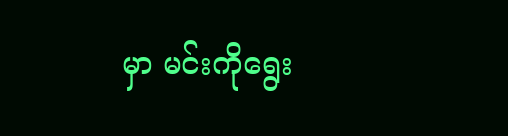မှာ မင်းကိုရွေး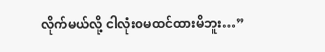လိုက်မယ်လို့ ငါလုံး၀မထင်ထားမိဘူး…”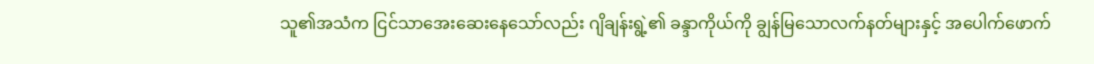သူ၏အသံက ငြင်သာအေးဆေးနေသော်လည်း ဂျိချန်းရွဲ့၏ ခန္ဒာကိုယ်ကို ချွန်မြသောလက်နတ်များနှင့် အပေါက်ဖောက်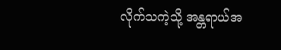လိုက်သကဲ့သို့ အန္တရာယ်အ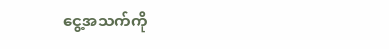ငွေ့အသက်ကို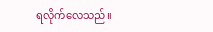ရလိုက်လေသည်။